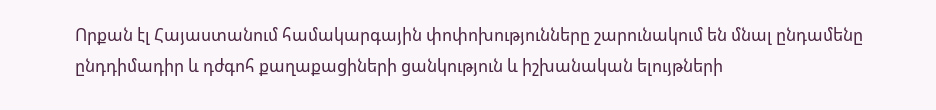Որքան էլ Հայաստանում համակարգային փոփոխությունները շարունակում են մնալ ընդամենը ընդդիմադիր և դժգոհ քաղաքացիների ցանկություն և իշխանական ելույթների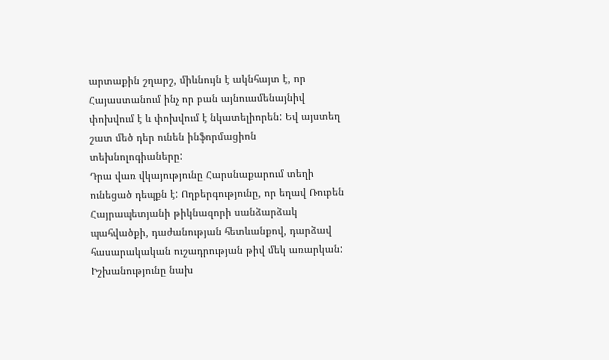արտաքին շղարշ, միևնույն է ակնհայտ է, որ Հայաստանում ինչ որ բան այնուամենայնիվ փոխվում է և փոխվում է նկատելիորեն: Եվ այստեղ շատ մեծ դեր ունեն ինֆորմացիոն տեխնոլոգիաները:
Դրա վառ վկայությունը Հարսնաքարում տեղի ունեցած դեպքն է: Ողբերգությունը, որ եղավ Ռուբեն Հայրապետյանի թիկնազորի սանձարձակ պահվածքի, դաժանության հետևանքով, դարձավ հասարակական ուշադրության թիվ մեկ առարկան: Իշխանությունը նախ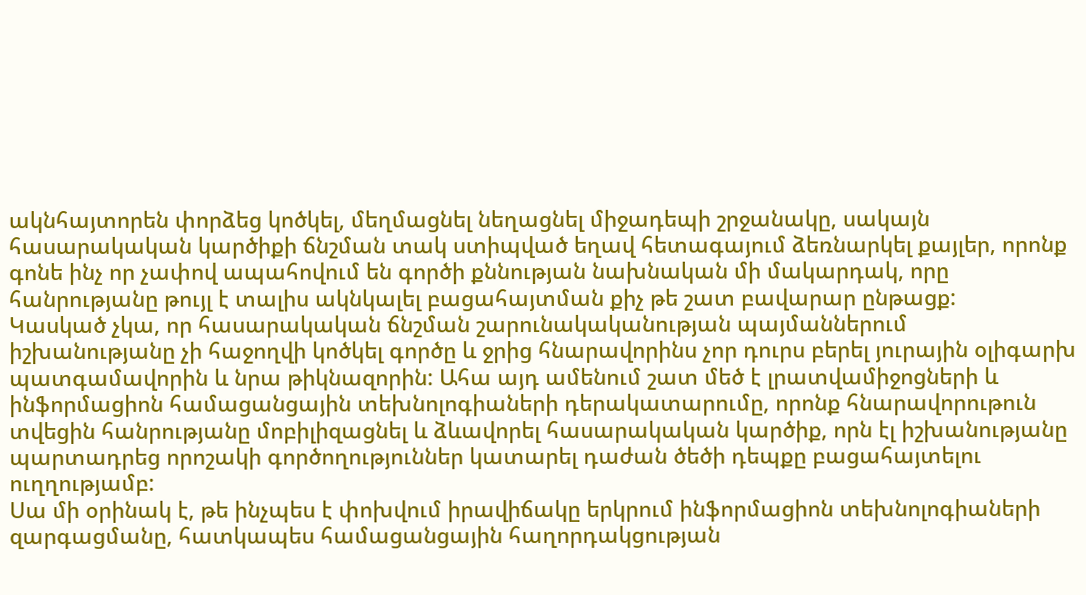ակնհայտորեն փորձեց կոծկել, մեղմացնել նեղացնել միջադեպի շրջանակը, սակայն հասարակական կարծիքի ճնշման տակ ստիպված եղավ հետագայում ձեռնարկել քայլեր, որոնք գոնե ինչ որ չափով ապահովում են գործի քննության նախնական մի մակարդակ, որը հանրությանը թույլ է տալիս ակնկալել բացահայտման քիչ թե շատ բավարար ընթացք:
Կասկած չկա, որ հասարակական ճնշման շարունակականության պայմաններում իշխանությանը չի հաջողվի կոծկել գործը և ջրից հնարավորինս չոր դուրս բերել յուրային օլիգարխ պատգամավորին և նրա թիկնազորին: Ահա այդ ամենում շատ մեծ է լրատվամիջոցների և ինֆորմացիոն համացանցային տեխնոլոգիաների դերակատարումը, որոնք հնարավորութուն տվեցին հանրությանը մոբիլիզացնել և ձևավորել հասարակական կարծիք, որն էլ իշխանությանը պարտադրեց որոշակի գործողություններ կատարել դաժան ծեծի դեպքը բացահայտելու ուղղությամբ:
Սա մի օրինակ է, թե ինչպես է փոխվում իրավիճակը երկրում ինֆորմացիոն տեխնոլոգիաների զարգացմանը, հատկապես համացանցային հաղորդակցության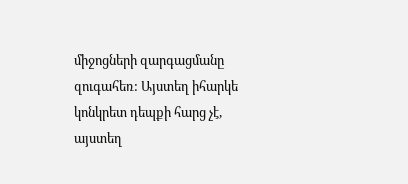միջոցների զարգացմանը զուգահեռ: Այստեղ իհարկե կոնկրետ դեպքի հարց չէ, այստեղ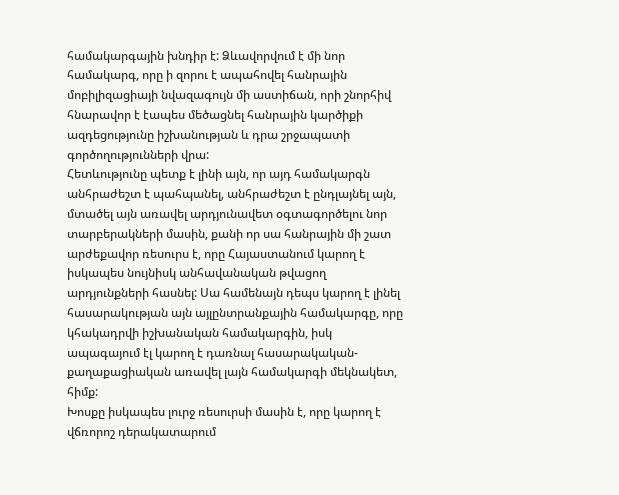համակարգային խնդիր է: Ձևավորվում է մի նոր համակարգ, որը ի զորու է ապահովել հանրային մոբիլիզացիայի նվազագույն մի աստիճան, որի շնորհիվ հնարավոր է էապես մեծացնել հանրային կարծիքի ազդեցությունը իշխանության և դրա շրջապատի գործողությունների վրա:
Հետևությունը պետք է լինի այն, որ այդ համակարգն անհրաժեշտ է պահպանել, անհրաժեշտ է ընդլայնել այն, մտածել այն առավել արդյունավետ օգտագործելու նոր տարբերակների մասին, քանի որ սա հանրային մի շատ արժեքավոր ռեսուրս է, որը Հայաստանում կարող է իսկապես նույնիսկ անհավանական թվացող արդյունքների հասնել: Սա համենայն դեպս կարող է լինել հասարակության այն այլընտրանքային համակարգը, որը կհակադրվի իշխանական համակարգին, իսկ ապագայում էլ կարող է դառնալ հասարակական-քաղաքացիական առավել լայն համակարգի մեկնակետ, հիմք:
Խոսքը իսկապես լուրջ ռեսուրսի մասին է, որը կարող է վճռորոշ դերակատարում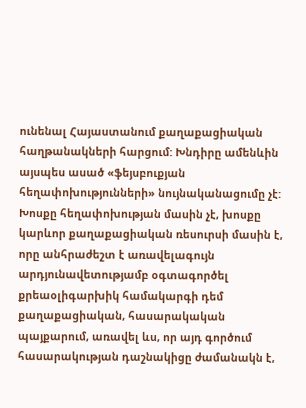ունենալ Հայաստանում քաղաքացիական հաղթանակների հարցում: Խնդիրը ամենևին այսպես ասած «ֆեյսբուքյան հեղափոխությունների» նույնականացումը չէ: Խոսքը հեղափոխության մասին չէ, խոսքը կարևոր քաղաքացիական ռեսուրսի մասին է, որը անհրաժեշտ է առավելագույն արդյունավետությամբ օգտագործել քրեաօլիգարխիկ համակարգի դեմ քաղաքացիական, հասարակական պայքարում, առավել ևս, որ այդ գործում հասարակության դաշնակիցը ժամանակն է,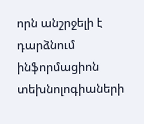որն անշրջելի է դարձնում ինֆորմացիոն տեխնոլոգիաների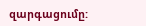զարգացումը: